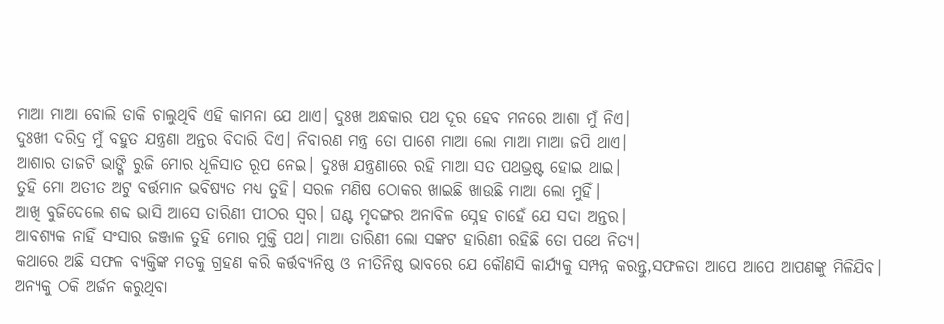ମାଆ ମାଆ ବୋଲି ଡାକି ଚାଲୁଥିବି ଏହି କାମନା ଯେ ଥାଏ। ଦୁଃଖ ଅନ୍ଧକାର ପଥ ଦୂର ହେବ ମନରେ ଆଶା ମୁଁ ନିଏ।
ଦୁଃଖୀ ଦରିଦ୍ର ମୁଁ ବହୁତ ଯନ୍ତ୍ରଣା ଅନ୍ତର ବିଦାରି ଦିଏ। ନିବାରଣ ମନ୍ତ୍ର ତୋ ପାଶେ ମାଆ ଲୋ ମାଆ ମାଆ ଜପି ଥାଏ।
ଆଶାର ତାଜଟି ଭାଙ୍ଗି ରୁଜି ମୋର ଧୂଳିସାତ ରୂପ ନେଇ। ଦୁଃଖ ଯନ୍ତ୍ରଣାରେ ରହି ମାଆ ସତ ପଥଭ୍ରଷ୍ଟ ହୋଇ ଥାଇ।
ତୁହି ମୋ ଅତୀତ ଅଟୁ ବର୍ତ୍ତମାନ ଭବିଷ୍ୟତ ମଧ୍ୟ ତୁହି। ସରଳ ମଣିଷ ଠୋକର ଖାଇଛି ଖାଉଛି ମାଆ ଲୋ ମୁହିଁ।
ଆଖି ବୁଜିଦେଲେ ଶବ୍ଦ ଭାସି ଆସେ ତାରିଣୀ ପୀଠର ସ୍ଵର। ଘଣ୍ଟ ମୃଦଙ୍ଗର ଅନାବିଳ ସ୍ନେହ ଚାହେଁ ଯେ ସଦା ଅନ୍ତର।
ଆବଶ୍ୟକ ନାହିଁ ସଂସାର ଜଞ୍ଜାଳ ତୁହି ମୋର ମୁକ୍ତି ପଥ। ମାଆ ତାରିଣୀ ଲୋ ସଙ୍କଟ ହାରିଣୀ ରହିଛି ତୋ ପଥେ ନିତ୍ୟ।
କଥାରେ ଅଛି ସଫଳ ବ୍ୟକ୍ତିଙ୍କ ମତକୁ ଗ୍ରହଣ କରି କର୍ତ୍ତବ୍ୟନିଷ୍ଠ ଓ ନୀତିନିଷ୍ଠ ଭାବରେ ଯେ କୌଣସି କାର୍ଯ୍ୟକୁ ସମ୍ପନ୍ନ କରନ୍ତୁ,ସଫଳତା ଆପେ ଆପେ ଆପଣଙ୍କୁ ମିଳିଯିବ।
ଅନ୍ୟକୁ ଠକି ଅର୍ଜନ କରୁଥିବା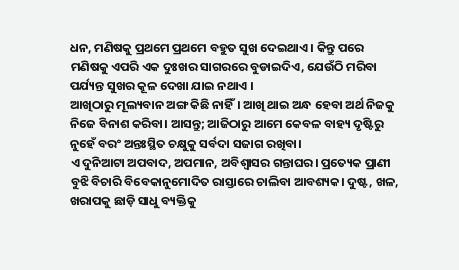ଧନ, ମଣିଷକୁ ପ୍ରଥମେ ପ୍ରଥମେ ବହୁତ ସୁଖ ଦେଇଥାଏ । କିନ୍ତୁ ପରେ ମଣିଷକୁ ଏପରି ଏକ ଦୁଃଖର ସାଗରରେ ବୁଡାଇଦିଏ, ଯେଉଁଠି ମରିବା ପର୍ଯ୍ୟନ୍ତ ସୁଖର କୂଳ ଦେଖା ଯାଇ ନଥାଏ ।
ଆଖିଠାରୁ ମୂଲ୍ୟବାନ ଅଙ୍ଗ କିଛି ନାହିଁ। ଆଖି ଥାଇ ଅନ୍ଧ ହେବା ଅର୍ଥ ନିଜକୁ ନିଜେ ବିନାଶ କରିବା। ଆସନ୍ତୁ; ଆଜିଠାରୁ ଆମେ କେବଳ ବାହ୍ୟ ଦୃଷ୍ଟିରୁ ନୁହେଁ ବରଂ ଅନ୍ତଃସ୍ଥିତ ଚକ୍ଷୁକୁ ସର୍ବଦା ସଜାଗ ରଖିବା।
ଏ ଦୁନିଆଟା ଅପବାଦ, ଅପମାନ, ଅବିଶ୍ୱାସର ଗନ୍ତାଘର। ପ୍ରତ୍ୟେକ ପ୍ରାଣୀ ବୁଝି ବିଚାରି ବିବେକାନୁମୋଦିତ ରାସ୍ତାରେ ଚାଲିବା ଆବଶ୍ୟକ। ଦୁଷ୍ଟ, ଖଳ, ଖରାପକୁ ଛାଡ଼ି ସାଧୁ ବ୍ୟକ୍ତିକୁ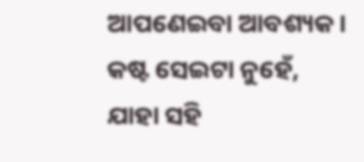ଆପଣେଇବା ଆବଶ୍ୟକ।
କଷ୍ଟ ସେଇଟା ନୁହେଁ, ଯାହା ସହି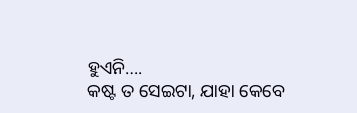ହୁଏନି….
କଷ୍ଟ ତ ସେଇଟା, ଯାହା କେବେ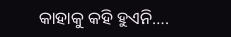କାହାକୁ କହି ହୁଏନି….